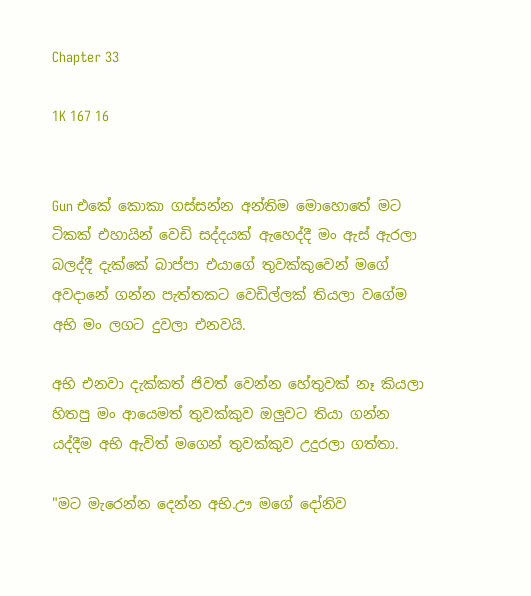Chapter 33

1K 167 16


Gun එකේ කොකා ගස්සන්න අන්තිම මොහොතේ මට ටිකක් එහායින් වෙඩි සද්දයක් ඇහෙද්දී මං ඇස් ඇරලා බලද්දී දැක්කේ බාප්පා එයාගේ තුවක්කුවෙන් මගේ අවදානේ ගන්න පැත්තකට වෙඩිල්ලක් තියලා වගේම අභි මං ලගට දුවලා එනවයි.

අභි එනවා දැක්කත් ජිවත් වෙන්න හේතුවක් නෑ කියලා හිතපු මං ආයෙමත් තුවක්කුව ඔලුවට තියා ගන්න යද්දීම අභි ඇවිත් මගෙන් තුවක්කුව උදුරලා ගත්තා.

"මට මැරෙන්න දෙන්න අභි.ඌ මගේ දෝනිව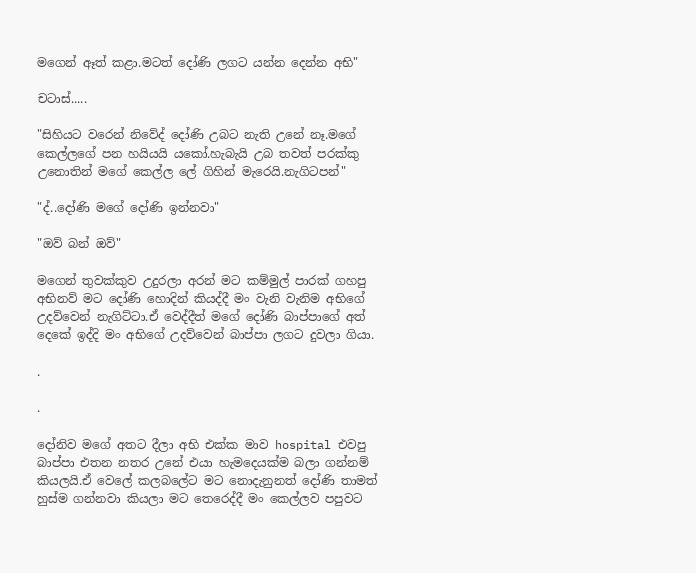මගෙන් ඈත් කළා.මටත් දෝණි ලගට යන්න දෙන්න අභි"

චටාස්.....

"සිහියට වරෙන් නිවේද් දෝණි උබට නැති උනේ නෑ.මගේ කෙල්ලගේ පන හයියයි යකෝ.හැබැයි උබ තවත් පරක්කු උනොතින් මගේ කෙල්ල ලේ ගිහින් මැරෙයි.නැගිටපන්"

"ද්..දෝණි මගේ දෝණි ඉන්නවා"

"ඔව් බන් ඔව්"

මගෙන් තුවක්කුව උදුරලා අරන් මට කම්මුල් පාරක් ගහපු අභිනව් මට දෝණි හොදින් කියද්දී මං වැනි වැනිම අභිගේ උදව්වෙන් නැගිට්ටා.ඒ වෙද්දීත් මගේ දෝණි බාප්පාගේ අත් දෙකේ ඉද්දි මං අභිගේ උදව්වෙන් බාප්පා ලගට දුවලා ගියා.

.

.

දෝනිව මගේ අතට දීලා අභි එක්ක මාව hospital එවපු බාප්පා එතන නතර උනේ එයා හැමදෙයක්ම බලා ගන්නම් කියලයි.ඒ වෙලේ කලබලේට මට නොදැනුනත් දෝණි තාමත් හුස්ම ගන්නවා කියලා මට තෙරෙද්දී මං කෙල්ලව පපුවට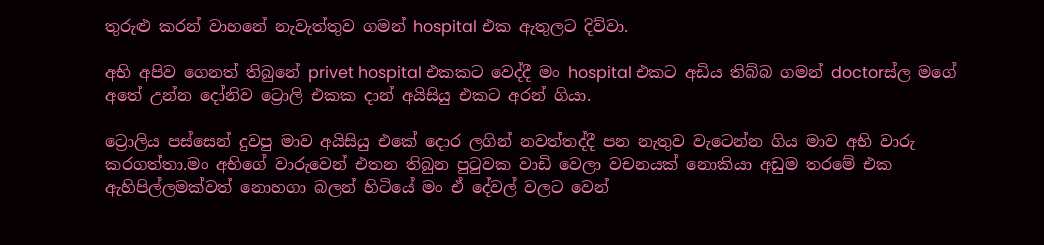තුරුළු කරන් වාහනේ නැවැත්තුව ගමන් hospital එක ඇතුලට දිව්වා.

අභි අපිව ගෙනත් තිබුනේ privet hospital එකකට වෙද්දී මං hospital එකට අඩිය තිබ්බ ගමන් doctorස්ල මගේ අතේ උන්න දෝනිව ට්‍රොලි එකක දාන් අයිසියු එකට අරන් ගියා.

ට්‍රොලිය පස්සෙන් දුවපු මාව අයිසියු එකේ දොර ලගින් නවත්තද්දී පන නැතුව වැටෙන්න ගිය මාව අභි වාරු කරගත්තා.මං අභිගේ වාරුවෙන් එතන තිබුන පුටුවක වාඩි වෙලා වචනයක් නොකියා අඩුම තරමේ එක ඇහිපිල්ලමක්වත් නොහගා බලන් හිටියේ මං ඒ දේවල් වලට වෙන්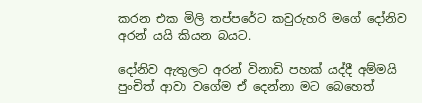කරන එක මිලි තප්පරේට කවුරුහරි මගේ දෝනිව අරන් යයි කියන බයට.

දෝනිව ඇතුලට අරන් විනාඩි පහක් යද්දී අම්මයි පුංචිත් ආවා වගේම ඒ දෙන්නා මට බෙහෙත්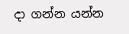දා ගන්න යන්න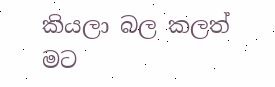කියලා බල කලත් මට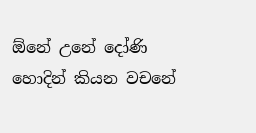ඕනේ උනේ දෝණි හොදින් කියන වචනේ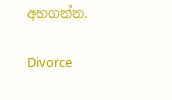අහගන්න.

Divorce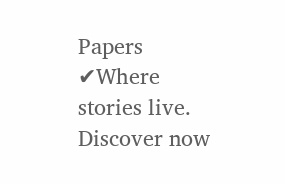Papers ✔Where stories live. Discover now